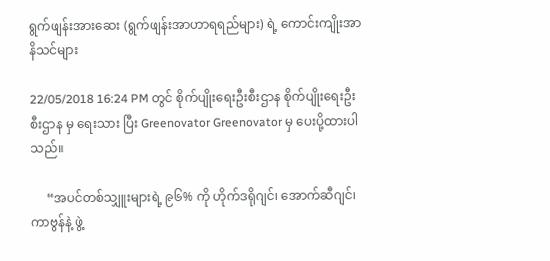ရွက်ဖျန်းအားဆေး (ရွက်ဖျန်းအာဟာရရည်များ) ရဲ့ ကောင်းကျိုးအာနိသင်များ

22/05/2018 16:24 PM တွင် စိုက်ပျိုးရေးဦးစီးဌာန စိုက်ပျိုးရေးဦးစီးဌာန မှ ရေးသား ပြီး Greenovator Greenovator မှ ပေးပို့ထားပါသည်။

     “အပင်တစ်သျှူးများရဲ့ ၉၆% ကို ဟိုက်ဒရိုဂျင်၊ အောက်ဆီဂျင်၊ ကာဗွန်နဲ့ ဖွဲ့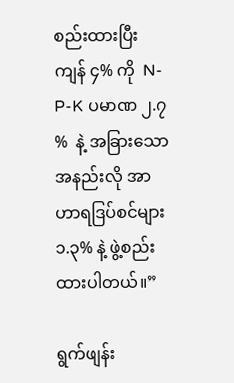စည်းထားပြီး ကျန် ၄% ကို  N-P-K ပမာဏ ၂.၇ %  နဲ့ အခြားသော အနည်းလို အာဟာရဒြပ်စင်များ ၁.၃% နဲ့ ဖွဲ့စည်းထားပါတယ်။”

ရွက်ဖျန်း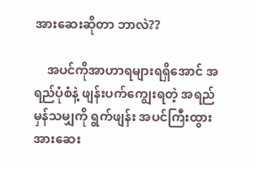အားဆေးဆိုတာ ဘာလဲ??

    အပင်ကိုအာဟာရများရရှိအောင် အရည်ပုံစံနဲ့ ဖျန်းပက်ကျွေးရတဲ့ အရည်မှန်သမျှကို ရွက်ဖျန်း အပင်ကြီးထွားအားဆေး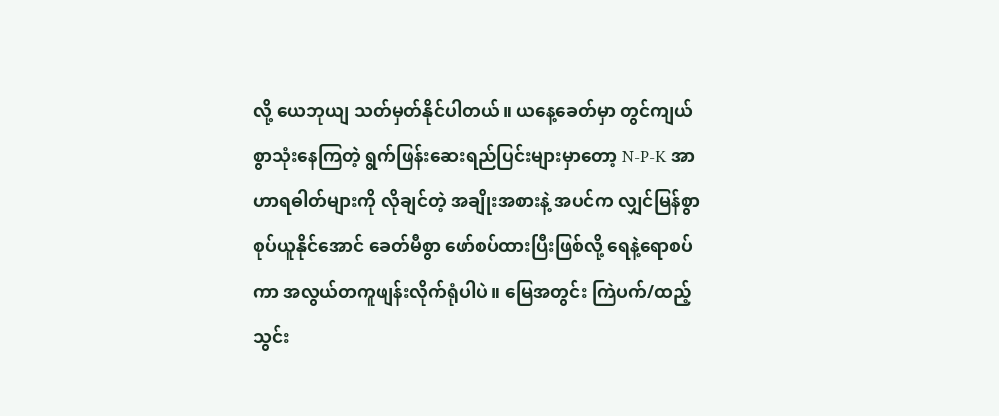လို့ ယေဘုယျ သတ်မှတ်နိုင်ပါတယ်။ ယနေ့ခေတ်မှာ တွင်ကျယ်စွာသုံးနေကြတဲ့ ရွက်ဖြန်းဆေးရည်ပြင်းများမှာတော့ N-P-K အာဟာရဓါတ်များကို လိုချင်တဲ့ အချိုးအစားနဲ့ အပင်က လျှင်မြန်စွာ စုပ်ယူနိုင်အောင် ခေတ်မီစွာ ဖော်စပ်ထားပြီးဖြစ်လို့ ရေနဲ့ရောစပ်ကာ အလွယ်တကူဖျန်းလိုက်ရုံပါပဲ။ မြေအတွင်း ကြဲပက်/ထည့်သွင်း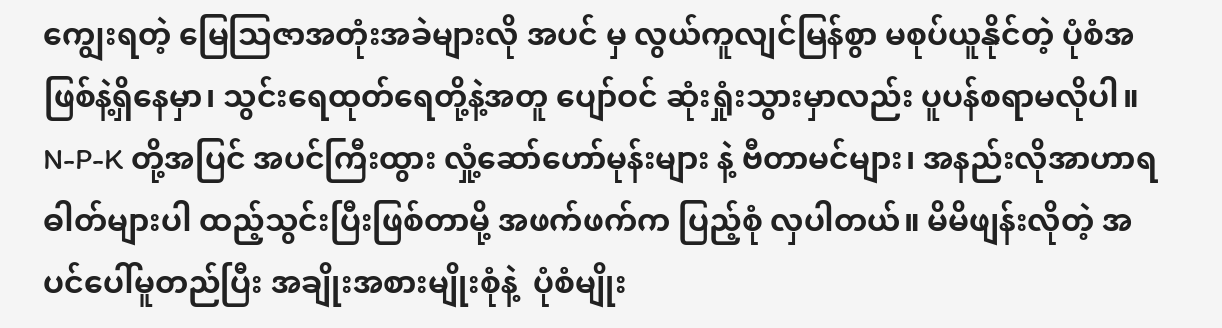ကျွေးရတဲ့ မြေသြဇာအတုံးအခဲများလို အပင် မှ လွယ်ကူလျင်မြန်စွာ မစုပ်ယူနိုင်တဲ့ ပုံစံအဖြစ်နဲ့ရှိနေမှာ၊ သွင်းရေထုတ်ရေတို့နဲ့အတူ ပျော်ဝင် ဆုံးရှုံးသွားမှာလည်း ပူပန်စရာမလိုပါ။ N-P-K တို့အပြင် အပင်ကြီးထွား လှုံ့ဆော်ဟော်မုန်းများ နဲ့ ဗီတာမင်များ၊ အနည်းလိုအာဟာရဓါတ်များပါ ထည့်သွင်းပြီးဖြစ်တာမို့ အဖက်ဖက်က ပြည့်စုံ လှပါတယ်။ မိမိဖျန်းလိုတဲ့ အပင်ပေါ်မူတည်ပြီး အချိုးအစားမျိုးစုံနဲ့  ပုံစံမျိုး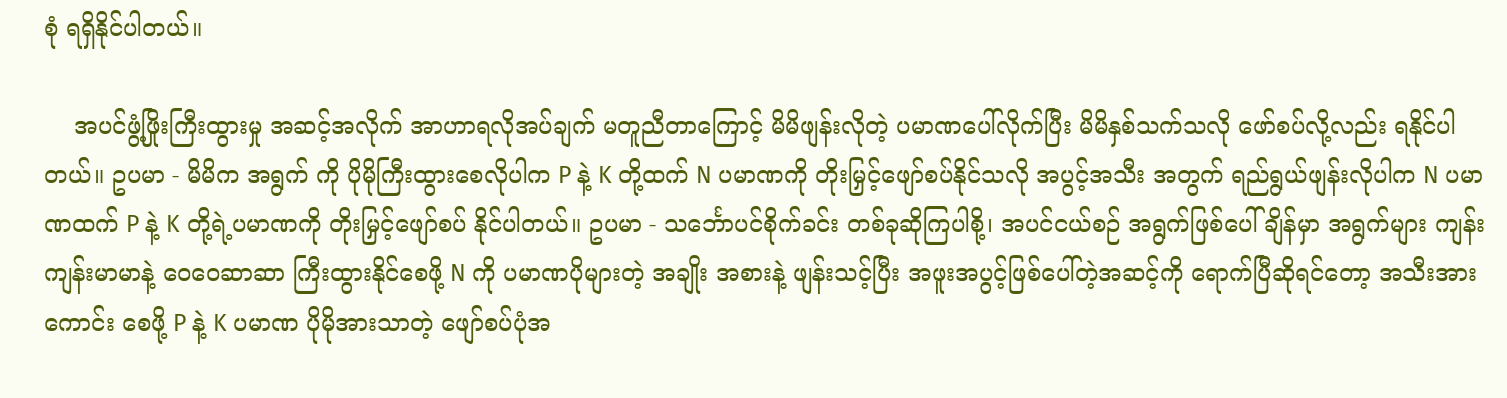စုံ ရရှိနိုင်ပါတယ်။

    အပင်ဖွံ့ဖြိုးကြီးထွားမှု အဆင့်အလိုက် အာဟာရလိုအပ်ချက် မတူညီတာကြောင့် မိမိဖျန်းလိုတဲ့ ပမာဏပေါ်လိုက်ပြီး မိမိနှစ်သက်သလို ဖော်စပ်လို့လည်း ရနိုင်ပါတယ်။ ဥပမာ - မိမိက အရွက် ကို ပိုမိုကြီးထွားစေလိုပါက P နဲ့ K တို့ထက် N ပမာဏကို တိုးမြှင့်ဖျော်စပ်နိုင်သလို အပွင့်အသီး အတွက် ရည်ရွယ်ဖျန်းလိုပါက N ပမာဏထက် P နဲ့ K တို့ရဲ့ပမာဏကို တိုးမြှင့်ဖျော်စပ် နိုင်ပါတယ်။ ဥပမာ - သင်္ဘောပင်စိုက်ခင်း တစ်ခုဆိုကြပါစို့၊ အပင်ငယ်စဉ် အရွက်ဖြစ်ပေါ်ချိန်မှာ အရွက်များ ကျန်းကျန်းမာမာနဲ့ ဝေဝေဆာဆာ ကြီးထွားနိုင်စေဖို့ N ကို ပမာဏပိုများတဲ့ အချိုး အစားနဲ့ ဖျန်းသင့်ပြီး အဖူးအပွင့်ဖြစ်ပေါ်တဲ့အဆင့်ကို ရောက်ပြီဆိုရင်တော့ အသီးအားကောင်း စေဖို့ P နဲ့ K ပမာဏ ပိုမိုအားသာတဲ့ ဖျော်စပ်ပုံအ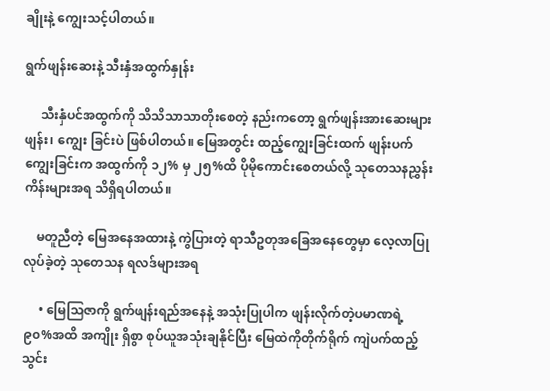ချိုးနဲ့ ကျွေးသင့်ပါတယ်။

ရွက်ဖျန်းဆေးနဲ့ သီးနှံအထွက်နှုန်း

     သီးနှံပင်အထွက်ကို သိသိသာသာတိုးစေတဲ့ နည်းကတော့ ရွက်ဖျန်းအားဆေးများ ဖျန်း၊ ကျွေး ခြင်းပဲ ဖြစ်ပါတယ်။ မြေအတွင်း ထည့်ကျွေးခြင်းထက် ဖျန်းပက်ကျွေးခြင်းက အထွက်ကို ၁၂% မှ ၂၅%ထိ ပိုမိုကောင်းစေတယ်လို့ သုတေသနညွှန်းကိန်းများအရ သိရှိရပါတယ်။

    မတူညီတဲ့ မြေအနေအထားနဲ့ ကွဲပြားတဲ့ ရာသီဥတုအခြေအနေတွေမှာ လေ့လာပြုလုပ်ခဲ့တဲ့ သုတေသန ရလဒ်များအရ

     • မြေသြဇာကို ရွက်ဖျန်းရည်အနေနဲ့ အသုံးပြုပါက ဖျန်းလိုက်တဲ့ပမာဏရဲ့ ၉၀%အထိ အကျိုး ရှိစွာ စုပ်ယူအသုံးချနိုင်ပြီး မြေထဲကိုတိုက်ရိုက် ကျဲပက်ထည့်သွင်း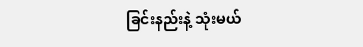ခြင်းနည်းနဲ့ သုံးမယ်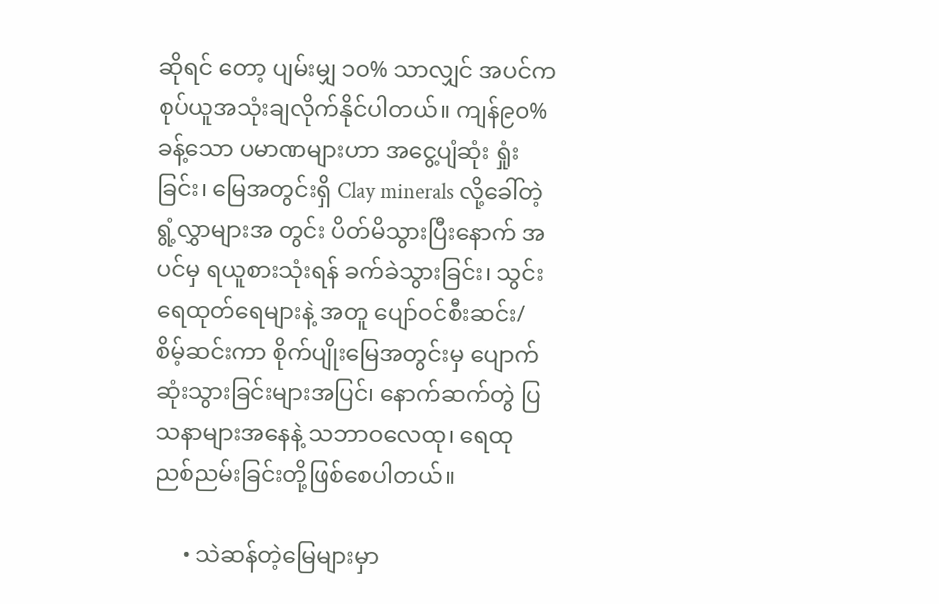ဆိုရင် တော့ ပျမ်းမျှ ၁၀% သာလျှင် အပင်က စုပ်ယူအသုံးချလိုက်နိုင်ပါတယ်။ ကျန်၉၀%ခန့်သော ပမာဏများဟာ အငွေ့ပျံဆုံး ရှုံးခြင်း၊ မြေအတွင်းရှိ Clay minerals လို့ခေါ်တဲ့ ရွံ့လွှာများအ တွင်း ပိတ်မိသွားပြီးနောက် အပင်မှ ရယူစားသုံးရန် ခက်ခဲသွားခြင်း၊ သွင်းရေထုတ်ရေများနဲ့ အတူ ပျော်ဝင်စီးဆင်း/ စိမ့်ဆင်းကာ စိုက်ပျိုးမြေအတွင်းမှ ပျောက်ဆုံးသွားခြင်းများအပြင်၊ နောက်ဆက်တွဲ ပြသနာများအနေနဲ့ သဘာဝလေထု၊ ရေထု ညစ်ညမ်းခြင်းတို့ဖြစ်စေပါတယ်။

     • သဲဆန်တဲ့မြေများမှာ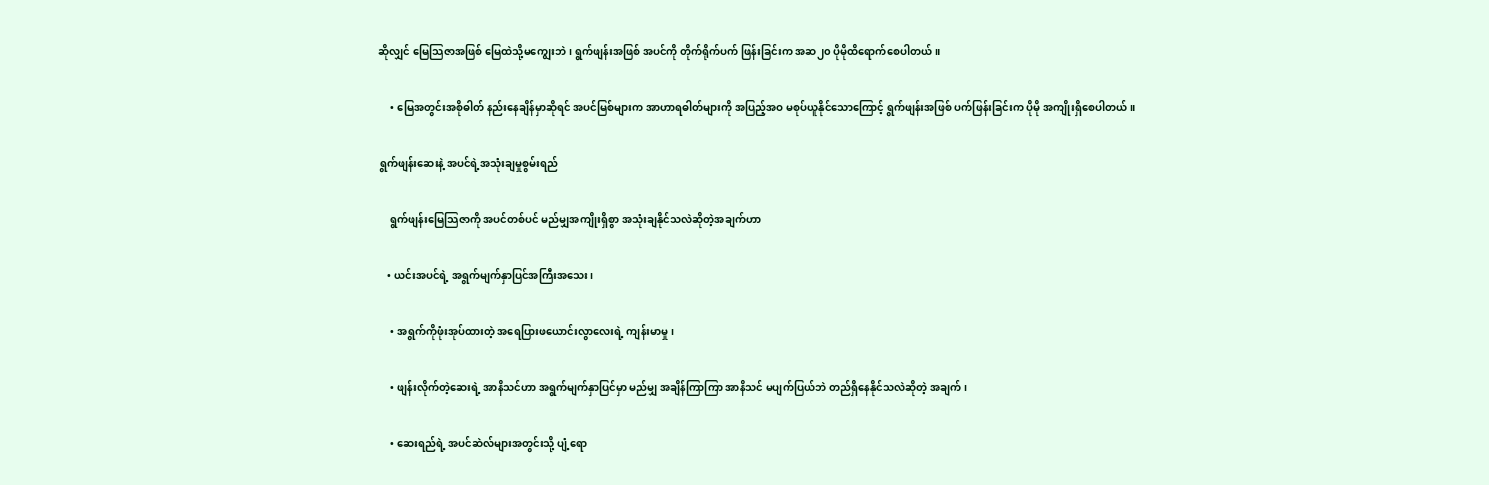ဆိုလျှင် မြေသြဇာအဖြစ် မြေထဲသို့မကျွေးဘဲ၊ ရွက်ဖျန်းအဖြစ် အပင်ကို တိုက်ရိုက်ပက် ဖြန်းခြင်းက အဆ၂၀ ပိုမိုထိရောက်စေပါတယ်။

     • မြေအတွင်းအစိုဓါတ် နည်းနေချိန်မှာဆိုရင် အပင်မြစ်များက အာဟာရဓါတ်များကို အပြည့်အဝ မစုပ်ယူနိုင်သောကြောင့် ရွက်ဖျန်းအဖြစ် ပက်ဖြန်းခြင်းက ပိုမို အကျိုးရှိစေပါတယ်။

 ရွက်ဖျန်းဆေးနဲ့ အပင်ရဲ့အသုံးချမှုစွမ်းရည်

     ရွက်ဖျန်းမြေသြဇာကို အပင်တစ်ပင် မည်မျှအကျိုးရှိစွာ အသုံးချနိုင်သလဲဆိုတဲ့အချက်ဟာ

    • ယင်းအပင်ရဲ့ အရွက်မျက်နှာပြင်အကြီးအသေး၊

     • အရွက်ကိုဖုံးအုပ်ထားတဲ့ အရေပြားဖယောင်းလွာလေးရဲ့ ကျန်းမာမှု၊

     • ဖျန်းလိုက်တဲ့ဆေးရဲ့ အာနိသင်ဟာ အရွက်မျက်နှာပြင်မှာ မည်မျှ အချိန်ကြာကြာ အာနိသင် မပျက်ပြယ်ဘဲ တည်ရှိနေနိုင်သလဲဆိုတဲ့ အချက်၊

     • ဆေးရည်ရဲ့ အပင်ဆဲလ်များအတွင်းသို့ ပျံ့ရော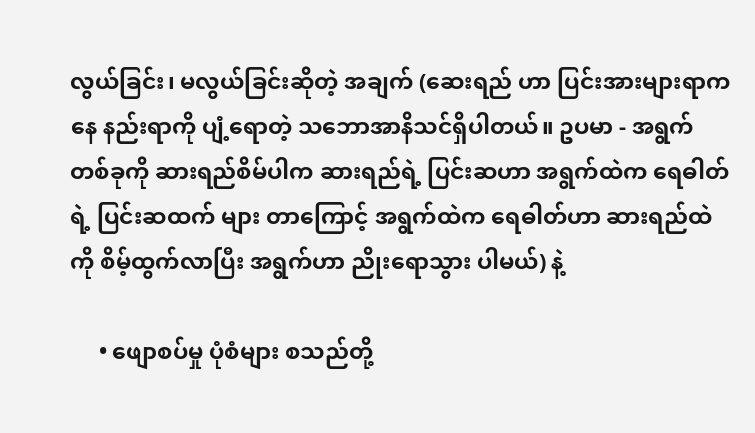လွယ်ခြင်း၊ မလွယ်ခြင်းဆိုတဲ့ အချက် (ဆေးရည် ဟာ ပြင်းအားများရာကနေ နည်းရာကို ပျံ့ရောတဲ့ သဘောအာနိသင်ရှိပါတယ်။ ဥပမာ - အရွက် တစ်ခုကို ဆားရည်စိမ်ပါက ဆားရည်ရဲ့ ပြင်းဆဟာ အရွက်ထဲက ရေဓါတ်ရဲ့ ပြင်းဆထက် များ တာကြောင့် အရွက်ထဲက ရေဓါတ်ဟာ ဆားရည်ထဲကို စိမ့်ထွက်လာပြီး အရွက်ဟာ ညိုးရောသွား ပါမယ်) နဲ့

     • ဖျောစပ်မှု ပုံစံများ စသည်တို့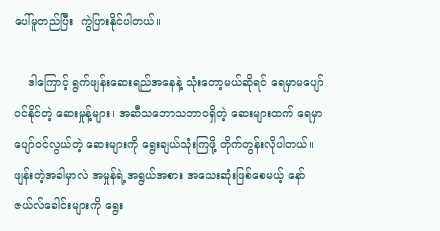ပေါ်မူတည်ပြီး  ကွဲပြားနိုင်ပါတယ်။

    ဒါကြောင့် ရွက်ဖျန်းဆေးရည်အနေနဲ့ သုံးတော့မယ်ဆိုရင် ရေမှာမပျော်ဝင်နိုင်တဲ့ ဆေးမှုန့်များ၊ အဆီသဘောသဘာဝရှိတဲ့ ဆေးများထက် ရေမှာပျော်ဝင်လွယ်တဲ့ ဆေးများကို ရွေးချယ်သုံးကြဖို့ တိုက်တွန်းလိုပါတယ်။ ဖျန်းတဲ့အခါမှာလဲ အမှုန်ရဲ့အရွယ်အစား အသေးဆုံးဖြစ်စေမယ့် နော် ဇယ်လ်ခေါင်းများကို ရွေး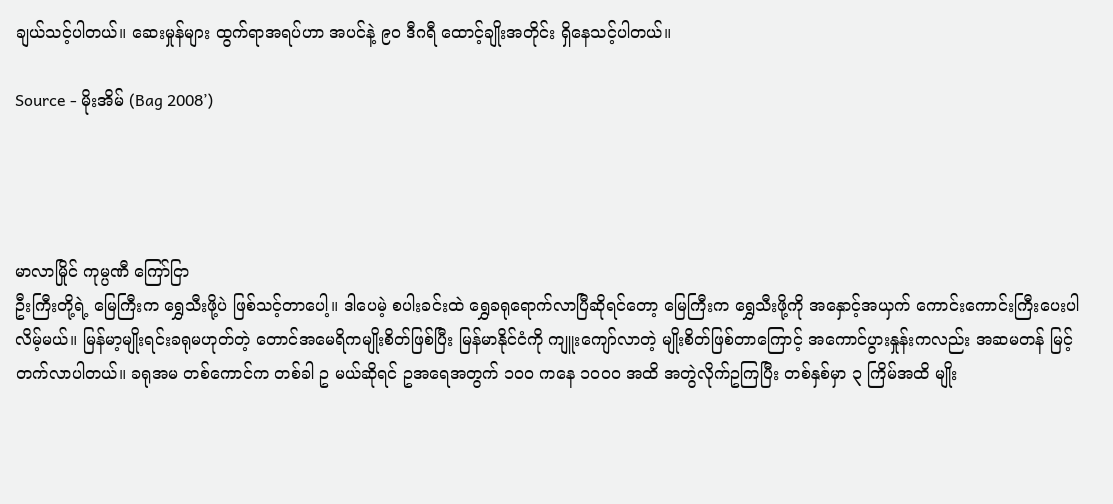ချယ်သင့်ပါတယ်။ ဆေးမှုန်များ ထွက်ရာအရပ်ဟာ အပင်နဲ့ ၉၀ ဒီဂရီ ထောင့်ချိုးအတိုင်း ရှိနေသင့်ပါတယ်။

Source - မိုးအိမ် (Bag 2008’)




မာလာမြိုင် ကုမ္ပဏီ ကြော်ငြာ
ဦးကြီးတို့ရဲ့ မြေကြီးက ရွှေသီးဖို့ပဲ ဖြစ်သင့်တာပေါ့။ ဒါပေမဲ့ စပါးခင်းထဲ ရွှေခရုရောက်လာပြီဆိုရင်တော့ မြေကြီးက ရွှေသီးဖို့ကို အနှောင့်အယှက် ကောင်းကောင်းကြီးပေးပါလိမ့်မယ်။ မြန်မာ့မျိုးရင်းခရုမဟုတ်တဲ့ တောင်အမေရိကမျိုးစိတ်ဖြစ်ပြီး မြန်မာနိုင်ငံကို ကျူးကျော်လာတဲ့ မျိုးစိတ်ဖြစ်တာကြောင့် အကောင်ပွားနှုန်းကလည်း အဆမတန် မြင့်တက်လာပါတယ်။ ခရုအမ တစ်ကောင်က တစ်ခါ ဥ မယ်ဆိုရင် ဥအရေအတွက် ၁၀၀ ကနေ ၁၀၀၀ အထိ အတွဲလိုက်ဥကြပြီး တစ်နှစ်မှာ ၃ ကြိမ်အထိ မျိုး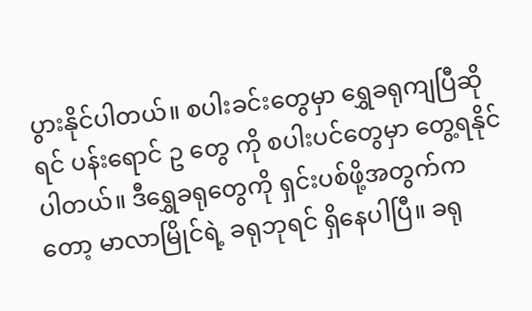ပွားနိုင်ပါတယ်။ စပါးခင်းတွေမှာ ရွှေခရုကျပြီဆိုရင် ပန်းရောင် ဥ တွေ ကို စပါးပင်တွေမှာ တွေ့ရနိုင်ပါတယ်။ ဒီရွှေခရုတွေကို ရှင်းပစ်ဖို့အတွက်ကတော့ မာလာမြိုင်ရဲ့ ခရုဘုရင် ရှိနေပါပြီ။ ခရု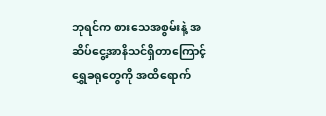ဘုရင်က စားသေအစွမ်းနဲ့ အဆိပ်ငွေ့အာနိသင်ရှိတာကြောင့် ရွှေခရုတွေကို အထိရောက်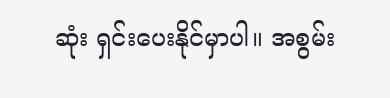ဆုံး ရှင်းပေးနိုင်မှာပါ။ အစွမ်း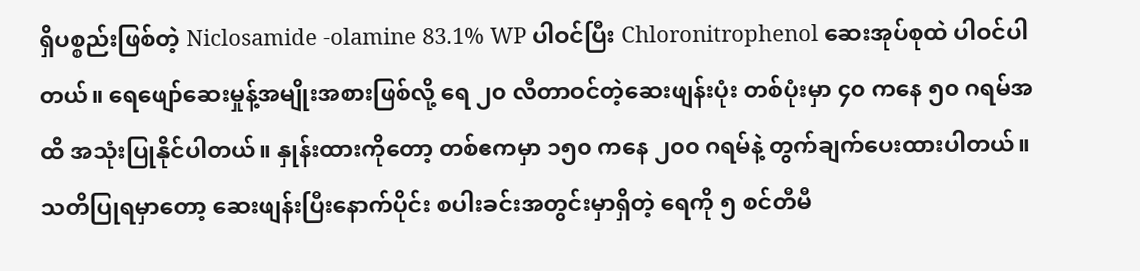ရှိပစ္စည်းဖြစ်တဲ့ Niclosamide -olamine 83.1% WP ပါဝင်ပြီး Chloronitrophenol ဆေးအုပ်စုထဲ ပါဝင်ပါတယ်။ ရေဖျော်ဆေးမှုန့်အမျိုးအစားဖြစ်လို့ ရေ ၂၀ လီတာဝင်တဲ့ဆေးဖျန်းပုံး တစ်ပုံးမှာ ၄၀ ကနေ ၅၀ ဂရမ်အထိ အသုံးပြုနိုင်ပါတယ်။ နှုန်းထားကိုတော့ တစ်ဧကမှာ ၁၅၀ ကနေ ၂၀၀ ဂရမ်နဲ့ တွက်ချက်ပေးထားပါတယ်။ သတိပြုရမှာတော့ ဆေးဖျန်းပြီးနောက်ပိုင်း စပါးခင်းအတွင်းမှာရှိတဲ့ ရေကို ၅ စင်တီမီ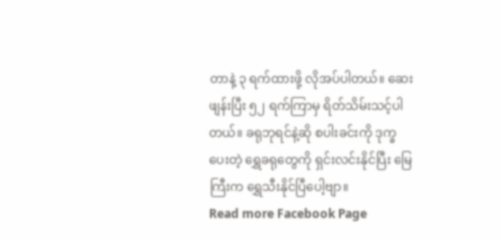တာနဲ့ ၃ ရက်ထားဖို့ လိုအပ်ပါတယ်။ ဆေးဖျန်းပြီး ၅၂ ရက်ကြာမှ ရိတ်သိမ်းသင့်ပါတယ်။ ခရုဘုရင်နဲ့ဆို စပါးခင်းကို ဒုက္ခပေးတဲ့ ရွှေခရုတွေကို ရှင်းလင်းနိုင်ပြီး မြေကြီးက ရွှေသီးနိုင်ပြီပေါ့ဗျာ။
Read more Facebook Page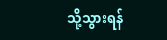သို့သွားရန်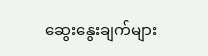ဆွေးနွေးချက်များ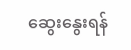ဆွေးနွေးရန်